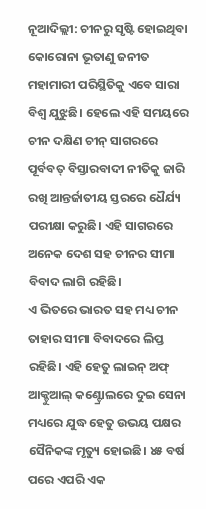ନୂଆଦିଲ୍ଲୀ: ଚୀନରୁ ସୃଷ୍ଟି ହୋଇଥିବା କୋରୋନା ଭୂତାଣୁ ଜନୀତ ମହାମାରୀ ପରିସ୍ଥିତିକୁ ଏବେ ସାରା ବିଶ୍ଵ ଯୁଝୁଛି। ହେଲେ ଏହି ସମୟରେ ଚୀନ ଦକ୍ଷିଣ ଚୀନ୍ ସାଗରରେ ପୂର୍ବବତ୍ ବିସ୍ତାରବାଦୀ ନୀତିକୁ ଜାରି ରଖି ଆନ୍ତର୍ଜାତୀୟ ସ୍ତରରେ ଧୈର୍ଯ୍ୟ ପରୀକ୍ଷା କରୁଛି। ଏହି ସାଗରରେ ଅନେକ ଦେଶ ସହ ଚୀନର ସୀମା ବିବାଦ ଲାଗି ରହିଛି।
ଏ ଭିତରେ ଭାରତ ସହ ମଧ୍ୟ ଚୀନ ତାହାର ସୀମା ବିବାଦରେ ଲିପ୍ତ ରହିଛି। ଏହି ହେତୁ ଲାଇନ୍ ଅଫ୍ ଆକ୍ଚୁଆଲ୍ କଣ୍ଟ୍ରୋଲରେ ଦୁଇ ସେନା ମଧ୍ୟରେ ଯୁଦ୍ଧ ହେତୁ ଉଭୟ ପକ୍ଷର ସୈନିକଙ୍କ ମୃତ୍ୟୁ ହୋଇଛି। ୪୫ ବର୍ଷ ପରେ ଏପରି ଏକ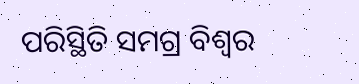ପରିସ୍ଥିତି ସମଗ୍ର ବିଶ୍ଵର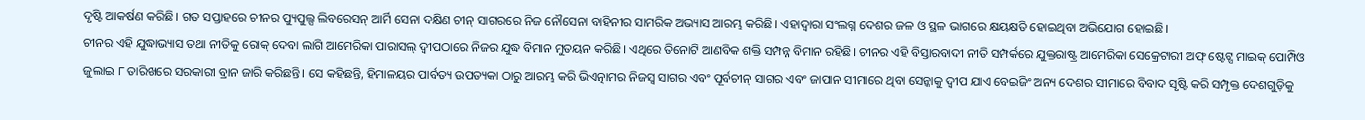ଦୃଷ୍ଟି ଆକର୍ଷଣ କରିଛି। ଗତ ସପ୍ତାହରେ ଚୀନର ପ୍ୟୁପୁଲ୍ସ ଲିବରେସନ୍ ଆର୍ମି ସେନା ଦକ୍ଷିଣ ଚୀନ୍ ସାଗରରେ ନିଜ ନୌସେନା ବାହିନୀର ସାମରିକ ଅଭ୍ୟାସ ଆରମ୍ଭ କରିଛି। ଏହାଦ୍ଵାରା ସଂଲଗ୍ନ ଦେଶର ଜଳ ଓ ସ୍ଥଳ ଭାଗରେ କ୍ଷୟକ୍ଷତି ହୋଇଥିବା ଅଭିଯୋଗ ହୋଇଛି।
ଚୀନର ଏହି ଯୁଦ୍ଧାଭ୍ୟାସ ତଥା ନୀତିକୁ ରୋକ୍ ଦେବା ଲାଗି ଆମେରିକା ପାରାସଲ୍ ଦ୍ଵୀପଠାରେ ନିଜର ଯୁଦ୍ଧ ବିମାନ ମୁତୟନ କରିଛି। ଏଥିରେ ତିନୋଟି ଆଣବିକ ଶକ୍ତି ସମ୍ପନ୍ନ ବିମାନ ରହିଛି। ଚୀନର ଏହି ବିସ୍ତାରବାଦୀ ନୀତି ସମ୍ପର୍କରେ ଯୁକ୍ତରାଷ୍ଟ୍ର ଆମେରିକା ସେକ୍ରେଟାରୀ ଅଫ୍ ଷ୍ଟେଟ୍ସ ମାଇକ୍ ପୋମ୍ପିଓ ଜୁଲାଇ ୮ ତାରିଖରେ ସରକାରୀ ବ୍ରାନ ଜାରି କରିଛନ୍ତି। ସେ କହିଛନ୍ତି, ହିମାଳୟର ପାର୍ବତ୍ୟ ଉପତ୍ୟକା ଠାରୁ ଆରମ୍ଭ କରି ଭିଏତ୍ନାମର ନିଜସ୍ଵ ସାଗର ଏବଂ ପୂର୍ବଚୀନ୍ ସାଗର ଏବଂ ଜାପାନ ସୀମାରେ ଥିବା ସେନ୍କାକୁ ଦ୍ଵୀପ ଯାଏ ବେଇଜିଂ ଅନ୍ୟ ଦେଶର ସୀମାରେ ବିବାଦ ସୃଷ୍ଟି କରି ସମ୍ପୃକ୍ତ ଦେଶଗୁଡ଼ିକୁ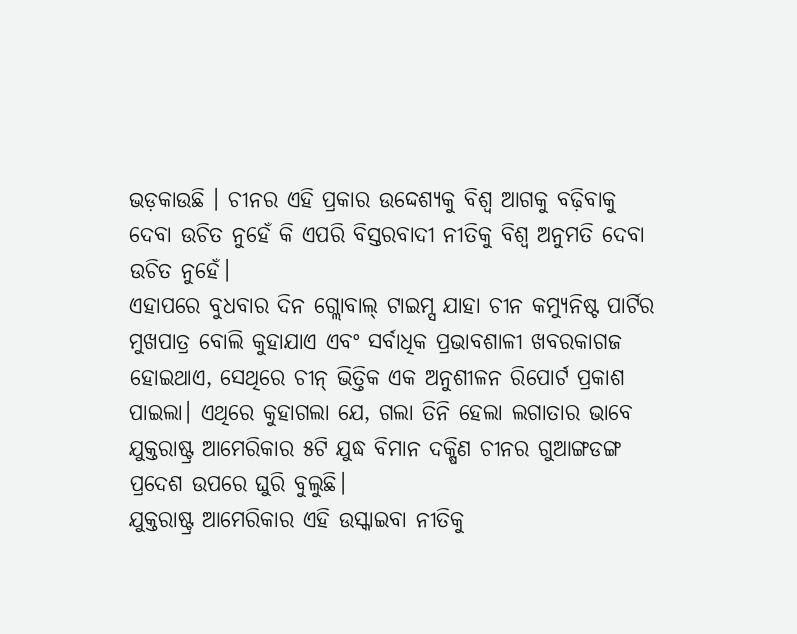ଭଡ଼କାଉଛି । ଚୀନର ଏହି ପ୍ରକାର ଉଦ୍ଦେଶ୍ୟକୁ ବିଶ୍ଵ ଆଗକୁ ବଢ଼ିବାକୁ ଦେବା ଉଚିତ ନୁହେଁ କି ଏପରି ବିସ୍ତରବାଦୀ ନୀତିକୁ ବିଶ୍ଵ ଅନୁମତି ଦେବା ଉଚିତ ନୁହେଁ।
ଏହାପରେ ବୁଧବାର ଦିନ ଗ୍ଲୋବାଲ୍ ଟାଇମ୍ସ ଯାହା ଚୀନ କମ୍ୟୁନିଷ୍ଟ ପାର୍ଟିର ମୁଖପାତ୍ର ବୋଲି କୁହାଯାଏ ଏବଂ ସର୍ବାଧିକ ପ୍ରଭାବଶାଳୀ ଖବରକାଗଜ ହୋଇଥାଏ, ସେଥିରେ ଚୀନ୍ ଭିତ୍ତିକ ଏକ ଅନୁଶୀଳନ ରିପୋର୍ଟ ପ୍ରକାଶ ପାଇଲା। ଏଥିରେ କୁହାଗଲା ଯେ, ଗଲା ତିନି ହେଲା ଲଗାତାର ଭାବେ ଯୁକ୍ତରାଷ୍ଟ୍ର ଆମେରିକାର ୫ଟି ଯୁଦ୍ଧ ବିମାନ ଦକ୍ଷିଣ ଚୀନର ଗୁଆଙ୍ଗଡଙ୍ଗ ପ୍ରଦେଶ ଉପରେ ଘୁରି ବୁଲୁଛି।
ଯୁକ୍ତରାଷ୍ଟ୍ର ଆମେରିକାର ଏହି ଉସ୍କାଇବା ନୀତିକୁ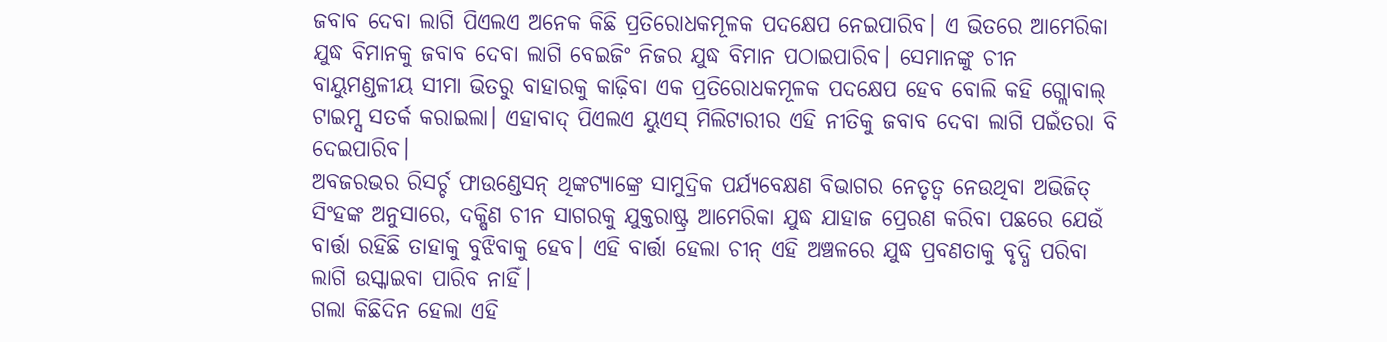ଜବାବ ଦେବା ଲାଗି ପିଏଲଏ ଅନେକ କିଛି ପ୍ରତିରୋଧକମୂଳକ ପଦକ୍ଷେପ ନେଇପାରିବ। ଏ ଭିତରେ ଆମେରିକା ଯୁଦ୍ଧ ବିମାନକୁ ଜବାବ ଦେବା ଲାଗି ବେଇଜିଂ ନିଜର ଯୁଦ୍ଧ ବିମାନ ପଠାଇପାରିବ। ସେମାନଙ୍କୁ ଚୀନ ବାୟୁମଣ୍ଡଳୀୟ ସୀମା ଭିତରୁ ବାହାରକୁ କାଢ଼ିବା ଏକ ପ୍ରତିରୋଧକମୂଳକ ପଦକ୍ଷେପ ହେବ ବୋଲି କହି ଗ୍ଲୋବାଲ୍ ଟାଇମ୍ସ ସତର୍କ କରାଇଲା। ଏହାବାଦ୍ ପିଏଲଏ ୟୁଏସ୍ ମିଲିଟାରୀର ଏହି ନୀତିକୁ ଜବାବ ଦେବା ଲାଗି ପଇଁତରା ବି ଦେଇପାରିବ।
ଅବଜରଭର ରିସର୍ଚ୍ଚ ଫାଉଣ୍ଡେସନ୍ ଥିଙ୍କଟ୍ୟାଙ୍କ୍ରେ ସାମୁଦ୍ରିକ ପର୍ଯ୍ୟବେକ୍ଷଣ ବିଭାଗର ନେତୃତ୍ଵ ନେଉଥିବା ଅଭିଜିତ୍ ସିଂହଙ୍କ ଅନୁସାରେ, ଦକ୍ଷିଣ ଚୀନ ସାଗରକୁ ଯୁକ୍ତରାଷ୍ଟ୍ର ଆମେରିକା ଯୁଦ୍ଧ ଯାହାଜ ପ୍ରେରଣ କରିବା ପଛରେ ଯେଉଁ ବାର୍ତ୍ତା ରହିଛି ତାହାକୁ ବୁଝିବାକୁ ହେବ। ଏହି ବାର୍ତ୍ତା ହେଲା ଚୀନ୍ ଏହି ଅଞ୍ଚଳରେ ଯୁଦ୍ଧ ପ୍ରବଣତାକୁ ବୃଦ୍ଧି ପରିବା ଲାଗି ଉସ୍କାଇବା ପାରିବ ନାହିଁ।
ଗଲା କିଛିଦିନ ହେଲା ଏହି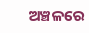ଅଞ୍ଚଳରେ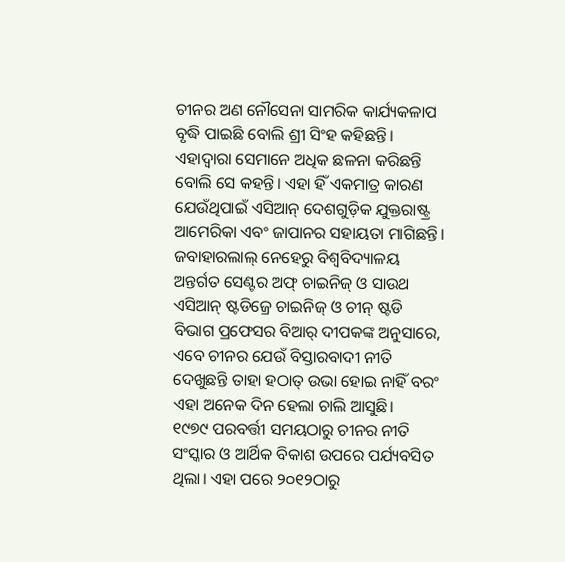ଚୀନର ଅଣ ନୌସେନା ସାମରିକ କାର୍ଯ୍ୟକଳାପ ବୃଦ୍ଧି ପାଇଛି ବୋଲି ଶ୍ରୀ ସିଂହ କହିଛନ୍ତି। ଏହାଦ୍ଵାରା ସେମାନେ ଅଧିକ ଛଳନା କରିଛନ୍ତି ବୋଲି ସେ କହନ୍ତି। ଏହା ହିଁ ଏକମାତ୍ର କାରଣ ଯେଉଁଥିପାଇଁ ଏସିଆନ୍ ଦେଶଗୁଡ଼ିକ ଯୁକ୍ତରାଷ୍ଟ୍ର ଆମେରିକା ଏବଂ ଜାପାନର ସହାୟତା ମାଗିଛନ୍ତି।
ଜବାହାରଲାଲ୍ ନେହେରୁ ବିଶ୍ଵବିଦ୍ୟାଳୟ ଅନ୍ତର୍ଗତ ସେଣ୍ଟର ଅଫ୍ ଚାଇନିଜ୍ ଓ ସାଉଥ ଏସିଆନ୍ ଷ୍ଟଡିଜ୍ରେ ଚାଇନିଜ୍ ଓ ଚୀନ୍ ଷ୍ଟଡି ବିଭାଗ ପ୍ରଫେସର ବିଆର୍ ଦୀପକଙ୍କ ଅନୁସାରେ, ଏବେ ଚୀନର ଯେଉଁ ବିସ୍ତାରବାଦୀ ନୀତି ଦେଖୁଛନ୍ତି ତାହା ହଠାତ୍ ଉଭା ହୋଇ ନାହିଁ ବରଂ ଏହା ଅନେକ ଦିନ ହେଲା ଚାଲି ଆସୁଛି।
୧୯୭୯ ପରବର୍ତ୍ତୀ ସମୟଠାରୁ ଚୀନର ନୀତି ସଂସ୍କାର ଓ ଆର୍ଥିକ ବିକାଶ ଉପରେ ପର୍ଯ୍ୟବସିତ ଥିଲା। ଏହା ପରେ ୨୦୧୨ଠାରୁ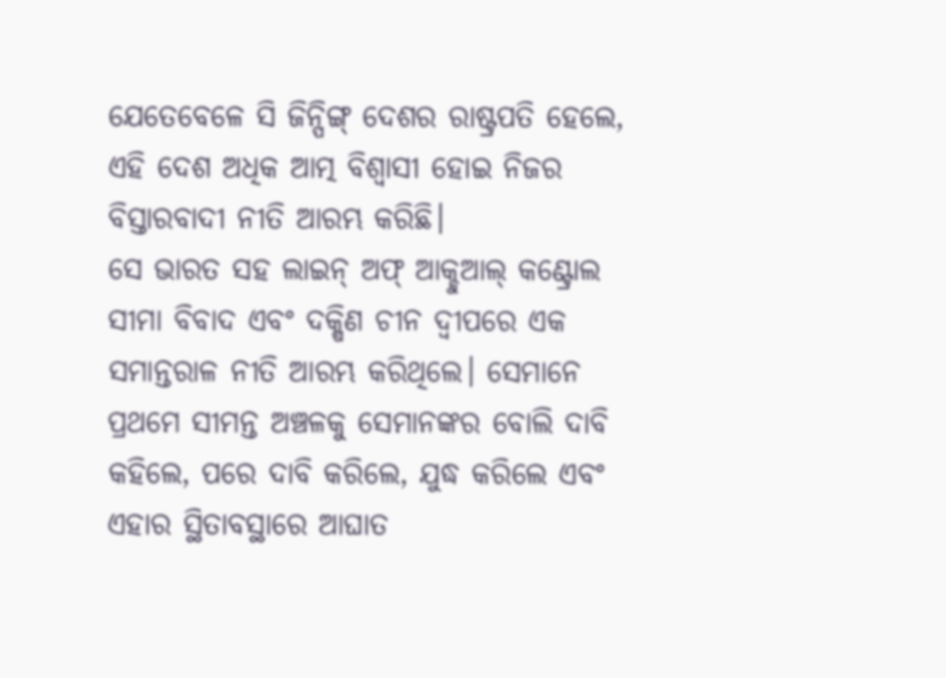ଯେତେବେଳେ ସି ଜିନ୍ପିଙ୍ଗ୍ ଦେଶର ରାଷ୍ଟ୍ରପତି ହେଲେ, ଏହି ଦେଶ ଅଧିକ ଆତ୍ମ ବିଶ୍ଵାସୀ ହୋଇ ନିଜର ବିସ୍ତାରବାଦୀ ନୀତି ଆରମ୍ଭ କରିଛି।
ସେ ଭାରତ ସହ ଲାଇନ୍ ଅଫ୍ ଆକ୍ଚୁଆଲ୍ କଣ୍ଟ୍ରୋଲ ସୀମା ବିବାଦ ଏବଂ ଦକ୍ଷିଣ ଚୀନ ଦ୍ଵୀପରେ ଏକ ସମାନ୍ତରାଳ ନୀତି ଆରମ୍ଭ କରିଥିଲେ। ସେମାନେ ପ୍ରଥମେ ସୀମନ୍ତ ଅଞ୍ଚଳକୁ ସେମାନଙ୍କର ବୋଲି ଦାବି କହିଲେ, ପରେ ଦାବି କରିଲେ, ଯୁଦ୍ଧ କରିଲେ ଏବଂ ଏହାର ସ୍ଥିତାବସ୍ଥାରେ ଆଘାତ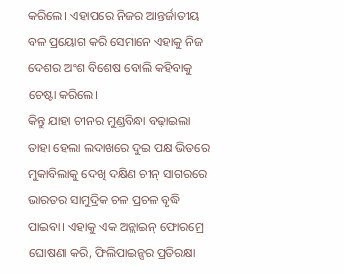କରିଲେ। ଏହାପରେ ନିଜର ଆନ୍ତର୍ଜାତୀୟ ବଳ ପ୍ରୟୋଗ କରି ସେମାନେ ଏହାକୁ ନିଜ ଦେଶର ଅଂଶ ବିଶେଷ ବୋଲି କହିବାକୁ ଚେଷ୍ଟା କରିଲେ।
କିନ୍ତୁ ଯାହା ଚୀନର ମୁଣ୍ଡବିନ୍ଧା ବଢ଼ାଇଲା ତାହା ହେଲା ଲଦାଖରେ ଦୁଇ ପକ୍ଷ ଭିତରେ ମୁକାବିଲାକୁ ଦେଖି ଦକ୍ଷିଣ ଚୀନ୍ ସାଗରରେ ଭାରତର ସାମୁଦ୍ରିକ ଚଳ ପ୍ରଚଳ ବୃଦ୍ଧି ପାଇବା। ଏହାକୁ ଏକ ଅନ୍ଲାଇନ୍ ଫୋରମ୍ରେ ଘୋଷଣା କରି, ଫିଲିପାଇନ୍ସର ପ୍ରତିରକ୍ଷା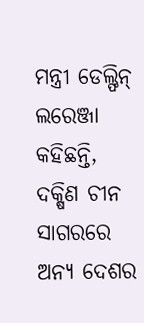ମନ୍ତ୍ରୀ ଡେଲ୍ଫିନ୍ ଲରେଞ୍ଜା କହିଛନ୍ତି, ଦକ୍ଷିଣ ଚୀନ ସାଗରରେ ଅନ୍ୟ ଦେଶର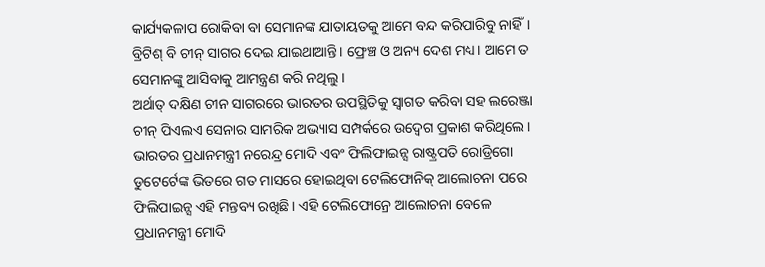କାର୍ଯ୍ୟକଳାପ ରୋକିବା ବା ସେମାନଙ୍କ ଯାତାୟତକୁ ଆମେ ବନ୍ଦ କରିପାରିବୁ ନାହିଁ। ବ୍ରିଟିଶ୍ ବି ଚୀନ୍ ସାଗର ଦେଇ ଯାଇଥାଆନ୍ତି। ଫ୍ରେଞ୍ଚ ଓ ଅନ୍ୟ ଦେଶ ମଧ୍ୟ। ଆମେ ତ ସେମାନଙ୍କୁ ଆସିବାକୁ ଆମନ୍ତ୍ରଣ କରି ନଥିଲୁ।
ଅର୍ଥାତ୍ ଦକ୍ଷିଣ ଚୀନ ସାଗରରେ ଭାରତର ଉପସ୍ଥିତିକୁ ସ୍ଵାଗତ କରିବା ସହ ଲରେଞ୍ଜା ଚୀନ୍ ପିଏଲଏ ସେନାର ସାମରିକ ଅଭ୍ୟାସ ସମ୍ପର୍କରେ ଉଦ୍ବେଗ ପ୍ରକାଶ କରିଥିଲେ। ଭାରତର ପ୍ରଧାନମନ୍ତ୍ରୀ ନରେନ୍ଦ୍ର ମୋଦି ଏବଂ ଫିଲିଫାଇନ୍ସ ରାଷ୍ଟ୍ରପତି ରୋଡ୍ରିଗୋ ଡୁଟେର୍ଟେଙ୍କ ଭିତରେ ଗତ ମାସରେ ହୋଇଥିବା ଟେଲିଫୋନିକ୍ ଆଲୋଚନା ପରେ ଫିଲିପାଇନ୍ସ ଏହି ମନ୍ତବ୍ୟ ରଖିଛି। ଏହି ଟେଲିଫୋନ୍ରେ ଆଲୋଚନା ବେଳେ ପ୍ରଧାନମନ୍ତ୍ରୀ ମୋଦି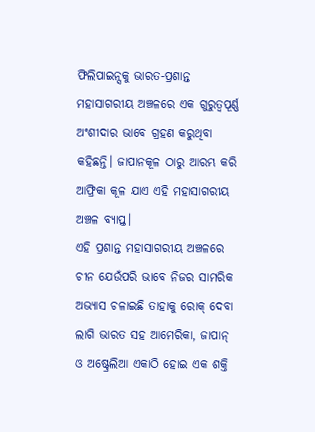ଫିଲିପାଇନ୍ସକୁ ଭାରତ-ପ୍ରଶାନ୍ତ ମହାସାଗରୀୟ ଅଞ୍ଚଳରେ ଏକ ଗୁରୁତ୍ଵପୂର୍ଣ୍ଣ ଅଂଶୀଦାର ଭାବେ ଗ୍ରହଣ କରୁଥିବା କହିଛନ୍ତି। ଜାପାନକୂଳ ଠାରୁ ଆରମ୍ଭ କରି ଆଫ୍ରିକା କୂଳ ଯାଏ ଏହି ମହାସାଗରୀୟ ଅଞ୍ଚଳ ବ୍ୟାପ୍ତ।
ଏହି ପ୍ରଶାନ୍ତ ମହାସାଗରୀୟ ଅଞ୍ଚଳରେ ଚୀନ ଯେଉଁପରି ଭାବେ ନିଜର ସାମରିକ ଅଭ୍ୟାସ ଚଳାଇଛି ତାହାକୁ ରୋକ୍ ଦେବା ଲାଗି ଭାରତ ସହ ଆମେରିକା, ଜାପାନ୍ ଓ ଅଷ୍ଟ୍ରେଲିଆ ଏକାଠି ହୋଇ ଏକ ଶକ୍ତି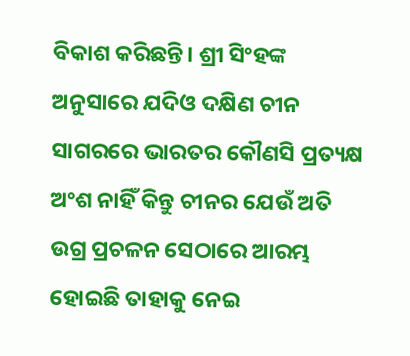ବିକାଶ କରିଛନ୍ତି। ଶ୍ରୀ ସିଂହଙ୍କ ଅନୁସାରେ ଯଦିଓ ଦକ୍ଷିଣ ଚୀନ ସାଗରରେ ଭାରତର କୌଣସି ପ୍ରତ୍ୟକ୍ଷ ଅଂଶ ନାହିଁ କିନ୍ତୁ ଚୀନର ଯେଉଁ ଅତି ଉଗ୍ର ପ୍ରଚଳନ ସେଠାରେ ଆରମ୍ଭ ହୋଇଛି ତାହାକୁ ନେଇ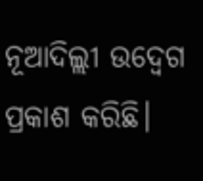ନୂଆଦିଲ୍ଲୀ ଉଦ୍ବେଗ ପ୍ରକାଶ କରିଛି।